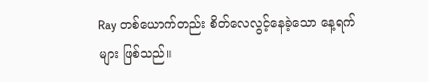Ray တစ်ယောက်တည်း စိတ်လေလွင့်နေခဲ့သော နေ့ရက်များ ဖြစ်သည်။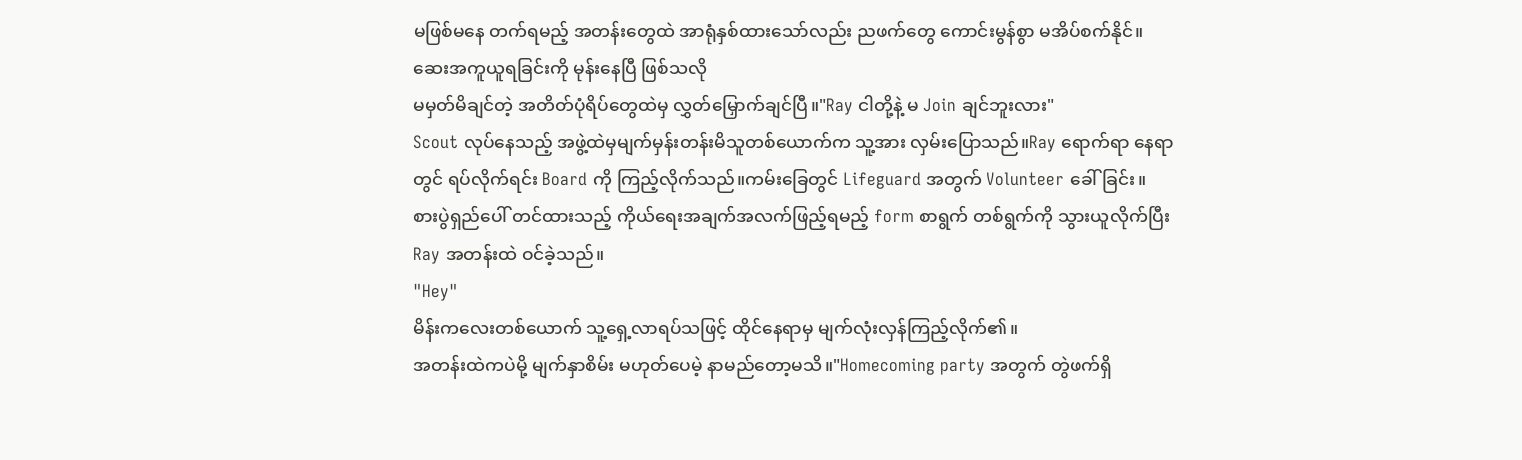မဖြစ်မနေ တက်ရမည့် အတန်းတွေထဲ အာရုံနှစ်ထားသော်လည်း ညဖက်တွေ ကောင်းမွန်စွာ မအိပ်စက်နိုင်။
ဆေးအကူယူရခြင်းကို မုန်းနေပြီ ဖြစ်သလို
မမှတ်မိချင်တဲ့ အတိတ်ပုံရိပ်တွေထဲမှ လွှတ်မြှောက်ချင်ပြီ။"Ray ငါတို့နဲ့ မ Join ချင်ဘူးလား"
Scout လုပ်နေသည့် အဖွဲ့ထဲမှမျက်မှန်းတန်းမိသူတစ်ယောက်က သူ့အား လှမ်းပြောသည်။Ray ရောက်ရာ နေရာတွင် ရပ်လိုက်ရင်း Board ကို ကြည့်လိုက်သည်။ကမ်းခြေတွင် Lifeguard အတွက် Volunteer ခေါ်ခြင်း။
စားပွဲရှည်ပေါ် တင်ထားသည့် ကိုယ်ရေးအချက်အလက်ဖြည့်ရမည့် form စာရွက် တစ်ရွက်ကို သွားယူလိုက်ပြီး Ray အတန်းထဲ ဝင်ခဲ့သည်။
"Hey"
မိန်းကလေးတစ်ယောက် သူ့ရှေ့လာရပ်သဖြင့် ထိုင်နေရာမှ မျက်လုံးလှန်ကြည့်လိုက်၏။
အတန်းထဲကပဲမို့ မျက်နှာစိမ်း မဟုတ်ပေမဲ့ နာမည်တော့မသိ။"Homecoming party အတွက် တွဲဖက်ရှိ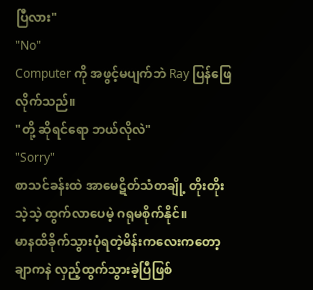ပြီလား"
"No"
Computer ကို အဖွင့်မပျက်ဘဲ Ray ပြန်ဖြေလိုက်သည်။
"တို့ ဆိုရင်ရော ဘယ်လိုလဲ"
"Sorry"
စာသင်ခန်းထဲ အာမေဋိတ်သံတချို့ တိုးတိုးသဲ့သဲ့ ထွက်လာပေမဲ့ ဂရုမစိုက်နိုင်။
မာနထိခိုက်သွားပုံရတဲ့မိန်းကလေးကတော့
ချာကနဲ လှည့်ထွက်သွားခဲ့ပြီဖြစ်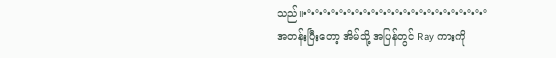သည်။•°•°•°•°•°•°•°•°•°•°•°•°•°•°•°•°•°•°•°•°•°•°•°
အတန်းပြီးတော့ အိမ်သို့ အပြန်တွင် Ray ကားကို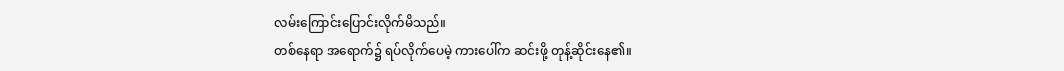လမ်းကြောင်းပြောင်းလိုက်မိသည်။
တစ်နေရာ အရောက်၌ ရပ်လိုက်ပေမဲ့ ကားပေါ်က ဆင်းဖို့ တုန့်ဆိုင်းနေ၏။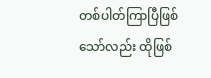တစ်ပါတ်ကြာပြီဖြစ်သော်လည်း ထိုဖြစ်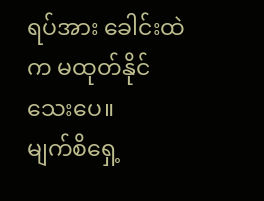ရပ်အား ခေါင်းထဲက မထုတ်နိုင်သေးပေ။
မျက်စိရှေ့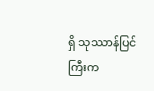ရှိ သုဿာန်ပြင်ကြီးက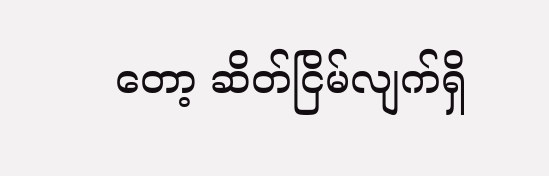တော့ ဆိတ်ငြိမ်လျက်ရှိ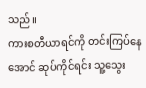သည်။
ကားစတီယာရင်ကို တင်းကြပ်နေအောင် ဆုပ်ကိုင်ရင်း သူ့သွေး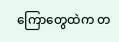ကြောတွေထဲက တ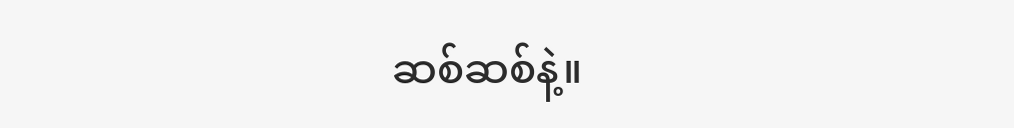ဆစ်ဆစ်နဲ့။